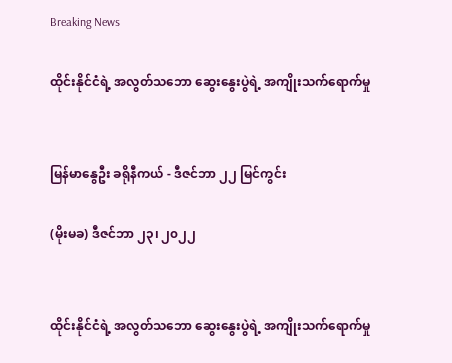Breaking News

ထိုင်းနိုင်ငံရဲ့ အလွတ်သဘော ဆွေးနွေးပွဲရဲ့ အကျိုးသက်ရောက်မှု


မြန်မာနွေဦး ခရိုနီကယ် - ဒီဇင်ဘာ ၂၂ မြင်ကွင်း

(မိုးမခ) ဒီဇင်ဘာ ၂၃၊ ၂၀၂၂


ထိုင်းနိုင်ငံရဲ့ အလွတ်သဘော ဆွေးနွေးပွဲရဲ့ အကျိုးသက်ရောက်မှု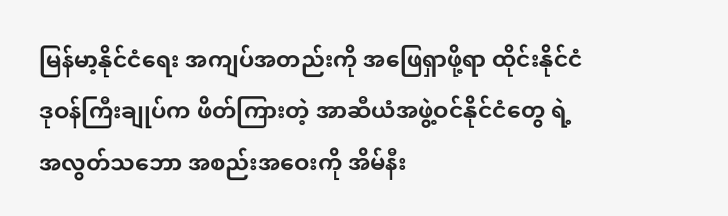မြန်မာ့နိုင်ငံရေး အကျပ်အတည်းကို အဖြေရှာဖို့ရာ ထိုင်းနိုင်ငံ ဒုဝန်ကြီးချုပ်က ဖိတ်ကြားတဲ့ အာဆီယံအဖွဲ့ဝင်နိုင်ငံတွေ ရဲ့ အလွတ်သဘော အစည်းအဝေးကို အိမ်နီး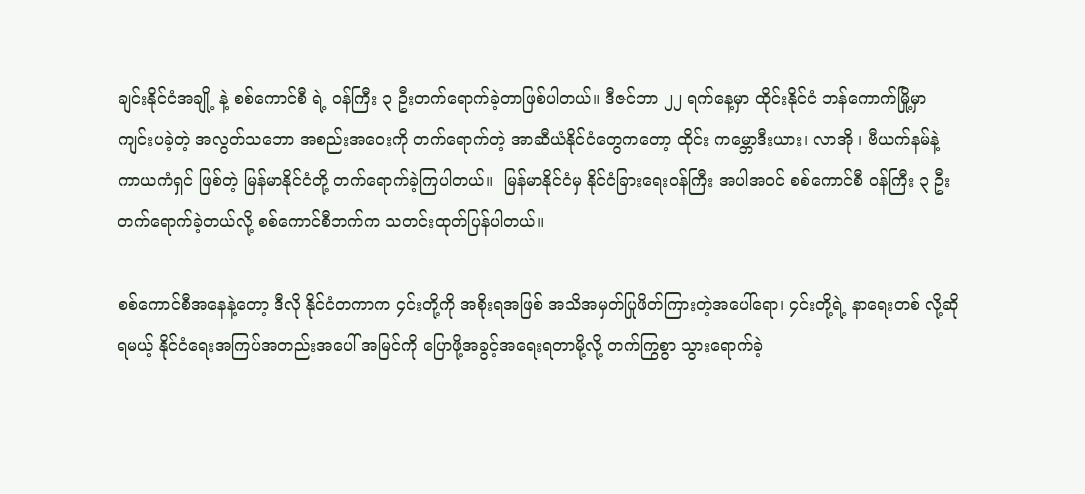ချင်းနိုင်ငံအချို့ နဲ့ စစ်ကောင်စီ ရဲ့ ဝန်ကြီး ၃ ဦးတက်ရောက်ခဲ့တာဖြစ်ပါတယ်။ ဒီဇင်ဘာ ၂၂ ရက်နေ့မှာ ထိုင်းနိုင်ငံ ဘန်ကောက်မြို့မှာ ကျင်းပခဲ့တဲ့ အလွတ်သဘော အစည်းအဝေးကို တက်ရောက်တဲ့ အာဆီယံနိုင်ငံတွေကတော့ ထိုင်း ကမ္ဘောဒီးယား၊ လာအို ၊ ဗီယက်နမ်နဲ့ ကာယကံရှင် ဖြစ်တဲ့ မြန်မာနိုင်ငံတို့ တက်ရောက်ခဲ့ကြပါတယ်။  မြန်မာနိုင်ငံမှ နိုင်ငံခြားရေးဝန်ကြီး အပါအဝင် စစ်ကောင်စီ ဝန်ကြီး ၃ ဦးတက်ရောက်ခဲ့တယ်လို့ စစ်ကောင်စီဘက်က သတင်းထုတ်ပြန်ပါတယ်။

စစ်ကောင်စီအနေနဲ့တော့ ဒီလို နိုင်ငံတကာက ၄င်းတို့ကို အစိုးရအဖြစ် အသိအမှတ်ပြုဖိတ်ကြားတဲ့အပေါ်ရော၊ ၄င်းတို့ရဲ့ နာရေးတစ် လို့ဆိုရမယ့် နိုင်ငံရေးအကြပ်အတည်းအပေါ် အမြင်ကို ပြောဖို့အခွင့်အရေးရတာမို့လို့ တက်ကြွစွာ သွားရောက်ခဲ့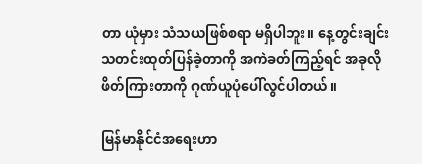တာ ယုံမှား သံသယဖြစ်စရာ မရှိပါဘူး။ နေ့တွင်းချင်း သတင်းထုတ်ပြန်ခဲ့တာကို အကဲခတ်ကြည့်ရင် အခုလို ဖိတ်ကြားတာကို ဂုဏ်ယူပုံပေါ်လွင်ပါတယ်။

မြန်မာနိုင်ငံအရေးဟာ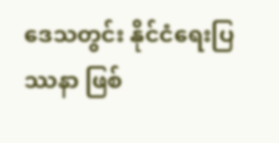ဒေသတွင်း နိုင်ငံရေးပြဿနာ ဖြစ်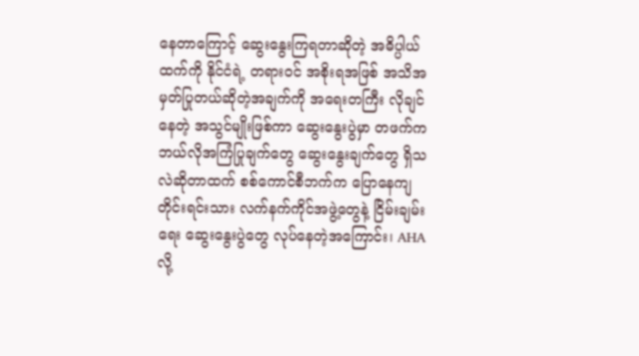နေတာကြောင့် ဆွေးနွေးကြရတာဆိုတဲ့ အဓိပ္ပါယ်ထက်ကို နိုင်ငံရဲ့ တရားဝင် အစိုးရအဖြစ် အသိအမှတ်ပြုတယ်ဆိုတဲ့အချက်ကို အရေးတကြီး လိုချင်နေတဲ့ အသွင်မျိုးဖြစ်ကာ ဆွေးနွေးပွဲမှာ တဖက်က ဘယ်လိုအကြံပြုချက်တွေ ဆွေးနွေးချက်တွေ ရှိသလဲဆိုတာထက် စစ်ကောင်စီဘက်က ပြောနေကျ တိုင်းရင်းသား လက်နက်ကိုင်အဖွဲ့တွေနဲ့ ငြိမ်းချမ်းရေး ဆွေးနွေးပွဲတွေ လုပ်နေတဲ့အကြောင်း၊ AHA လို့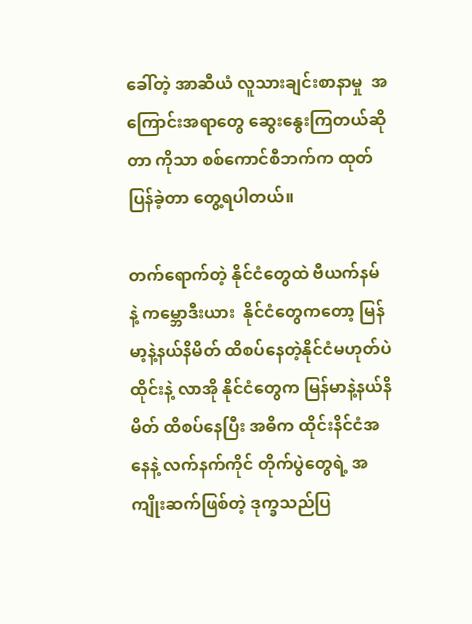ခေါ်တဲ့ အာဆီယံ လူသားချင်းစာနာမှု  အကြောင်းအရာတွေ ဆွေးနွေးကြတယ်ဆိုတာ ကိုသာ စစ်ကောင်စီဘက်က ထုတ်ပြန်ခဲ့တာ တွေ့ရပါတယ်။

တက်ရောက်တဲ့ နိုင်ငံတွေထဲ ဗီယက်နမ် နဲ့ ကမ္ဘောဒီးယား  နိုင်ငံတွေကတော့ မြန်မာ့နဲ့နယ်နိမိတ် ထိစပ်နေတဲ့နိုင်ငံမဟုတ်ပဲ ထိုင်းနဲ့ လာအို နိုင်ငံတွေက မြန်မာနဲ့နယ်နိမိတ် ထိစပ်နေပြီး အဓိက ထိုင်းနိင်ငံအနေနဲ့ လက်နက်ကိုင် တိုက်ပွဲတွေရဲ့ အကျိုးဆက်ဖြစ်တဲ့ ဒုက္ခသည်ပြ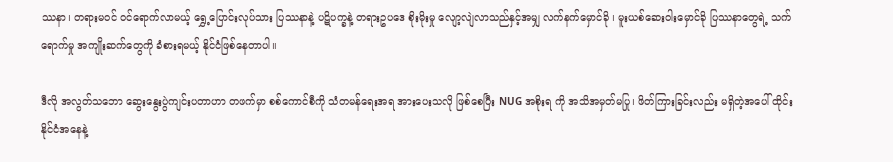ဿနာ၊ တရားမဝင် ဝင်ရောက်လာမယ့် ရွှေ့ပြောင်းလုပ်သား ပြဿနာနဲ့ ပဋိပက္ခနဲ့ တရားဥပဒေ စိုးမိုးမှု လျော့လျဲလာသည်နှင့်အမျှ လက်နက်မှောင်ခို ၊ မူးယစ်ဆေးဝါးမှောင်ခို ပြဿနာတွေရဲ့ သက်ရောက်မှု အကျိုးဆက်တွေကို ခံစားရမယ့် နိုင်ငံဖြစ်နေတာပါ။

ဒီလို အလွတ်သဘော ဆွေးနွေးပွဲကျင်းပတာဟာ တဖက်မှာ စစ်ကောင်စီကို သံတမန်ရေးအရ အားပေးသလို ဖြစ်စေပြီး NUG အစိုးရ ကို အသိအမှတ်မပြု၊ ဖိတ်ကြားခြင်းလည်း မရှိတဲ့အပေါ် ထိုင်းနိုင်ငံအနေနဲ့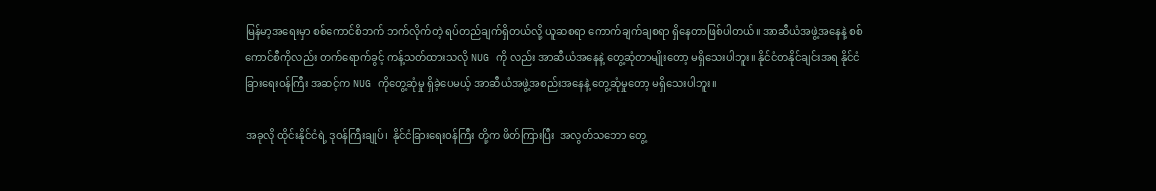မြန်မာ့အရေးမှာ စစ်ကောင်စိဘက် ဘက်လိုက်တဲ့ ရပ်တည်ချက်ရှိတယ်လို့ ယူဆစရာ ကောက်ချက်ချစရာ ရှိနေတာဖြစ်ပါတယ်။ အာဆီယံအဖွဲ့အနေနဲ့ စစ်ကောင်စီကိုလည်း တက်ရောက်ခွင့် ကန့်သတ်ထားသလို NUG ကို လည်း အာဆီယံအနေနဲ့ တွေ့ဆုံတာမျိုးတော့ မရှိသေးပါဘူး။ နိုင်ငံတနိုင်ချင်းအရ နိုင်ငံခြားရေးဝန်ကြီး အဆင့်က NUG ကိုတွေ့ဆုံမှု ရှိခဲ့ပေမယ့် အာဆီယံအဖွဲ့အစည်းအနေနဲ့ တွေ့ဆုံမှုတော့ မရှိသေးပါဘူး။

အခုလို ထိုင်းနိုင်ငံရဲ့ ဒုဝန်ကြီးချုပ်၊  နိုင်ငံခြားရေးဝန်ကြီး တို့က ဖိတ်ကြားပြီး  အလွတ်သဘော တွေ့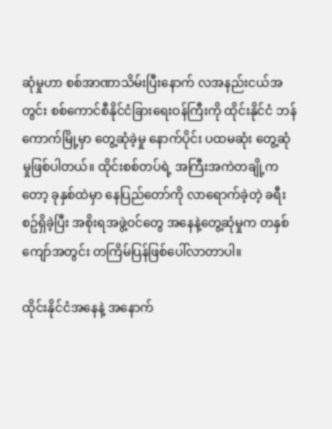ဆုံမှုဟာ စစ်အာဏာသိမ်းပြီးနောက် လအနည်းငယ်အတွင်း စစ်ကောင်စီနိုင်ငံခြားရေးဝန်ကြီးကို ထိုင်းနိုင်ငံ ဘန်ကောက်မြို့မှာ တွေ့ဆုံခဲ့မှု နောက်ပိုင်း ပထမဆုံး တွေ့ဆုံမှုဖြစ်ပါတယ်။ ထိုင်းစစ်တပ်ရဲ့ အကြီးအကဲတချို့ကတော့ ခုနှစ်ထဲမှာ နေပြည်တော်ကို လာရောက်ခဲ့တဲ့ ခရီးစဥ်ရှိခဲ့ပြီး အစိုးရအဖွဲ့ဝင်တွေ အနေနဲ့တွေ့ဆုံမှုက တနှစ်ကျော်အတွင်း တကြိမ်ပြန်ဖြစ်ပေါ်လာတာပါ။

ထိုင်းနိုင်ငံအနေနဲ့ အနောက်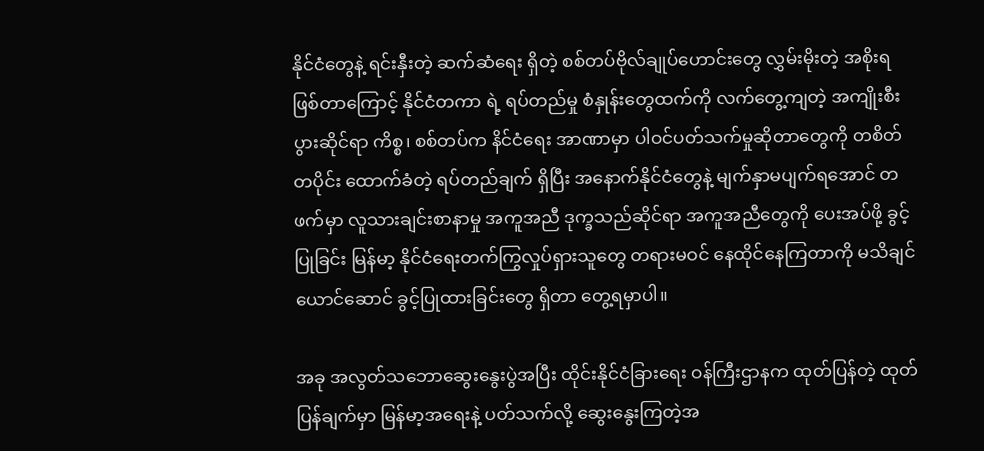နိုင်ငံတွေနဲ့ ရင်းနှီးတဲ့ ဆက်ဆံရေး ရှိတဲ့ စစ်တပ်ဗိုလ်ချုပ်ဟောင်းတွေ လွှမ်းမိုးတဲ့ အစိုးရဖြစ်တာကြောင့် နိုင်ငံတကာ ရဲ့ ရပ်တည်မှု စံနှုန်းတွေထက်ကို လက်တွေ့ကျတဲ့ အကျိုးစီးပွားဆိုင်ရာ ကိစ္စ၊ စစ်တပ်က နိင်ငံရေး အာဏာမှာ ပါဝင်ပတ်သက်မှုဆိုတာတွေကို တစိတ်တပိုင်း ထောက်ခံတဲ့ ရပ်တည်ချက် ရှိပြီး အနောက်နိုင်ငံတွေနဲ့ မျက်နှာမပျက်ရအောင် တဖက်မှာ လူသားချင်းစာနာမှု အကူအညီ ဒုက္ခသည်ဆိုင်ရာ အကူအညီတွေကို ပေးအပ်ဖို့ ခွင့်ပြုခြင်း မြန်မာ့ နိုင်ငံရေးတက်ကြွလှုပ်ရှားသူတွေ တရားမဝင် နေထိုင်နေကြတာကို မသိချင်ယောင်ဆောင် ခွင့်ပြုထားခြင်းတွေ ရှိတာ တွေ့ရမှာပါ။

အခု အလွတ်သဘောဆွေးနွေးပွဲအပြီး ထိုင်းနိုင်ငံခြားရေး ဝန်ကြီးဌာနက ထုတ်ပြန်တဲ့ ထုတ်ပြန်ချက်မှာ မြန်မာ့အရေးနဲ့ ပတ်သက်လို့ ဆွေးနွေးကြတဲ့အ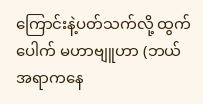ကြောင်းနဲ့ပတ်သက်လို့ ထွက်ပေါက် မဟာဗျူဟာ (ဘယ်အရာကနေ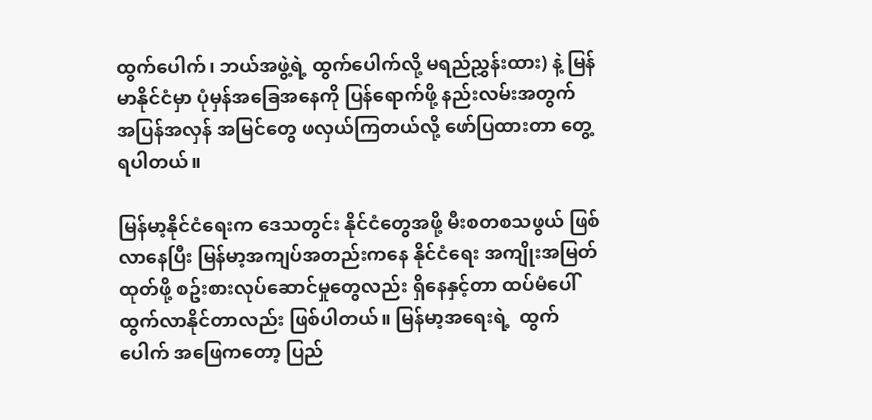ထွက်ပေါက်၊ ဘယ်အဖွဲ့ရဲ့ ထွက်ပေါက်လို့ မရည်ညွှန်းထား) နဲ့ မြန်မာနိုင်ငံမှာ ပုံမှန်အခြေအနေကို ပြန်ရောက်ဖို့ နည်းလမ်းအတွက် အပြန်အလှန် အမြင်တွေ ဖလှယ်ကြတယ်လို့ ဖော်ပြထားတာ တွေ့ရပါတယ်။

မြန်မာ့နိုင်ငံရေးက ဒေသတွင်း နိုင်ငံတွေအဖို့ မီးစတစသဖွယ် ဖြစ်လာနေပြီး မြန်မာ့အကျပ်အတည်းကနေ နိုင်ငံရေး အကျိုးအမြတ်ထုတ်ဖို့ စဥ်းစားလုပ်ဆောင်မှုတွေလည်း ရှိနေနှင့်တာ ထပ်မံပေါ်ထွက်လာနိုင်တာလည်း ဖြစ်ပါတယ်။ မြန်မာ့အရေးရဲ့  ထွက်ပေါက် အဖြေကတော့ ပြည်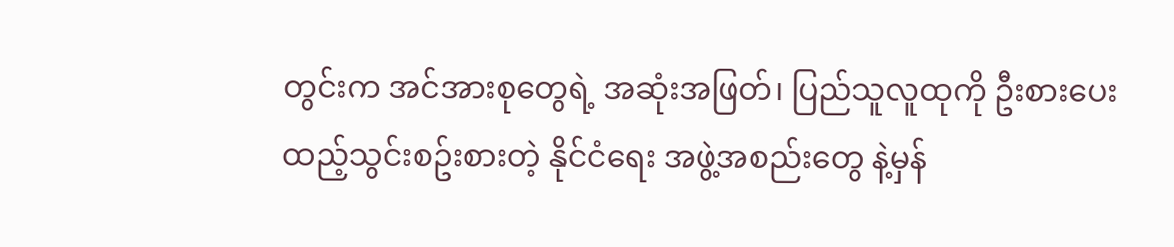တွင်းက အင်အားစုတွေရဲ့ အဆုံးအဖြတ်၊ ပြည်သူလူထုကို ဦးစားပေး ထည့်သွင်းစဥ်းစားတဲ့ နိုင်ငံရေး အဖွဲ့အစည်းတွေ နဲ့မှန်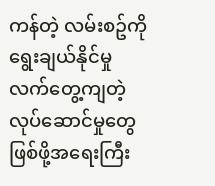ကန်တဲ့ လမ်းစဥ်ကို ရွေးချယ်နိုင်မှု လက်တွေ့ကျတဲ့ လုပ်ဆောင်မှုတွေ ဖြစ်ဖို့အရေးကြီး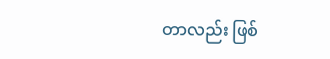တာလည်း ဖြစ်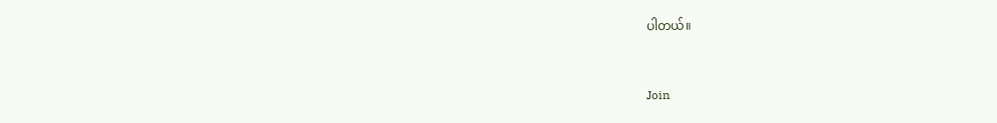ပါတယ်။



Join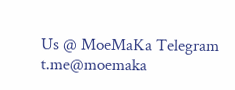Us @ MoeMaKa Telegram
t.me@moemaka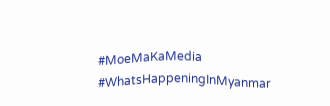#MoeMaKaMedia
#WhatsHappeningInMyanmar